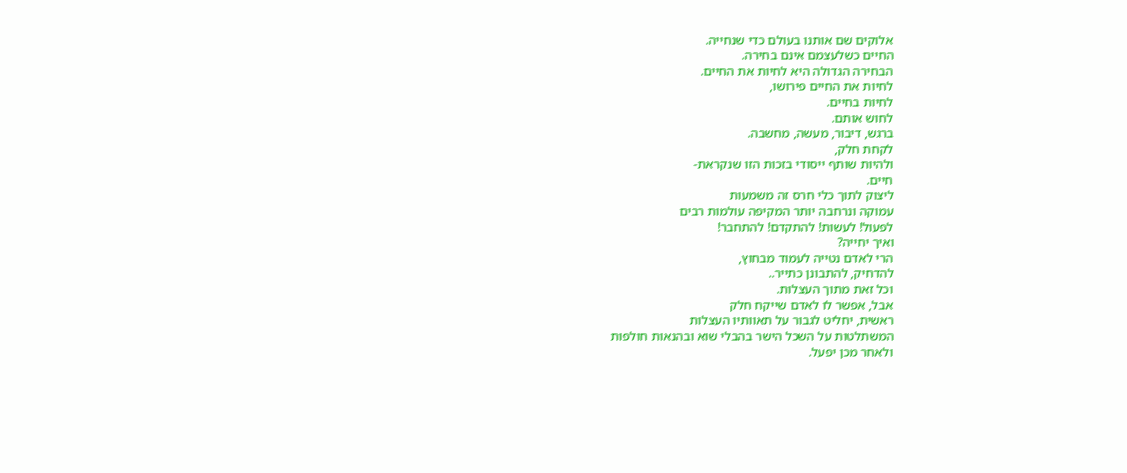אלוקים שם אותנו בעולם כדי שנחייה.
החיים כשלעצמם אינם בחירה.
הבחירה הגדולה היא לחיות את החיים.
לחיות את החיים פירושו,
לחיות בחיים.
לחוש אותם.
ברגש, דיבור, מעשה, מחשבה.
לקחת חלק,
ולהיות שותף ייסודי בזכות הזו שנקראת-
חיים.
ליצוק לתוך כלי חרס זה משמעות
עמוקה ונרחבה יותר המקיפה עולמות רבים
לפעול! לעשות! להתקדם! להתחבר!
ואיך יחייה?
הרי לאדם נטייה לעמוד מבחוץ,
להדחיק, להתבונן כתייר..
וכל זאת מתוך העצלות.
אבל, אפשר לו לאדם שייקח חלק
ראשית, יחליט לגבור על תאוותיו העצלות
המשתלטות על השכל הישר בהבלי שוא ובהנאות חולפות
ולאחר מכן יפעל.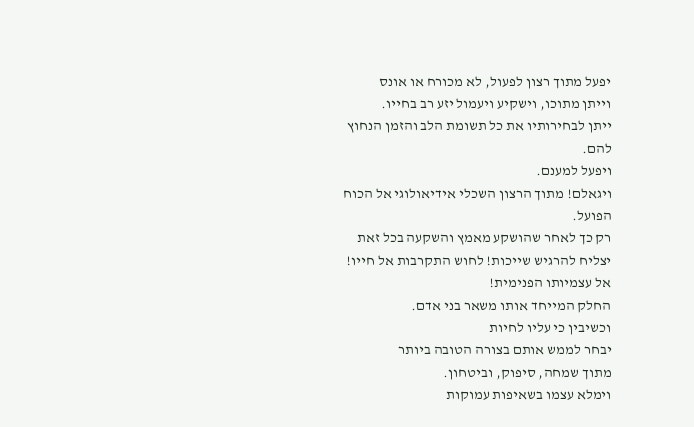יפעל מתוך רצון לפעול, לא מכורח או אונס
וייתן מתוכו, וישקיע ויעמול יזע רב בחייו.
ייתן לבחירותיו את כל תשומת הלב והזמן הנחוץ להם.
ויפעל למענם.
ויגאלם! מתוך הרצון השכלי אידיאולוגי אל הכוח הפועל.
רק כך לאחר שהושקע מאמץ והשקעה בכל זאת
יצליח להרגיש שייכות! לחוש התקרבות אל חייו!
אל עצמיותו הפנימית!
החלק המייחד אותו משאר בני אדם.
וכשיבין כי עליו לחיות
יבחר לממש אותם בצורה הטובה ביותר
מתוך שמחה, סיפוק, וביטחון.
וימלא עצמו בשאיפות עמוקות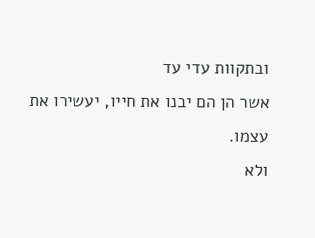ובתקוות עדי עד
אשר הן הם יבנו את חייו, יעשירו את עצמו.
ולא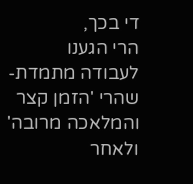די בכך,
הרי הגענו לעבודה מתמדת-
שהרי 'הזמן קצר והמלאכה מרובה'
ולאחר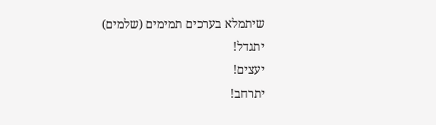שיתמלא בערכים תמימים (שלמים)
יתגדל!
יעצים!
יתרחב!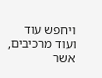ויחפש עוד ועוד מרכיבים, אשר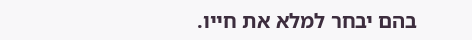בהם יבחר למלא את חייו.